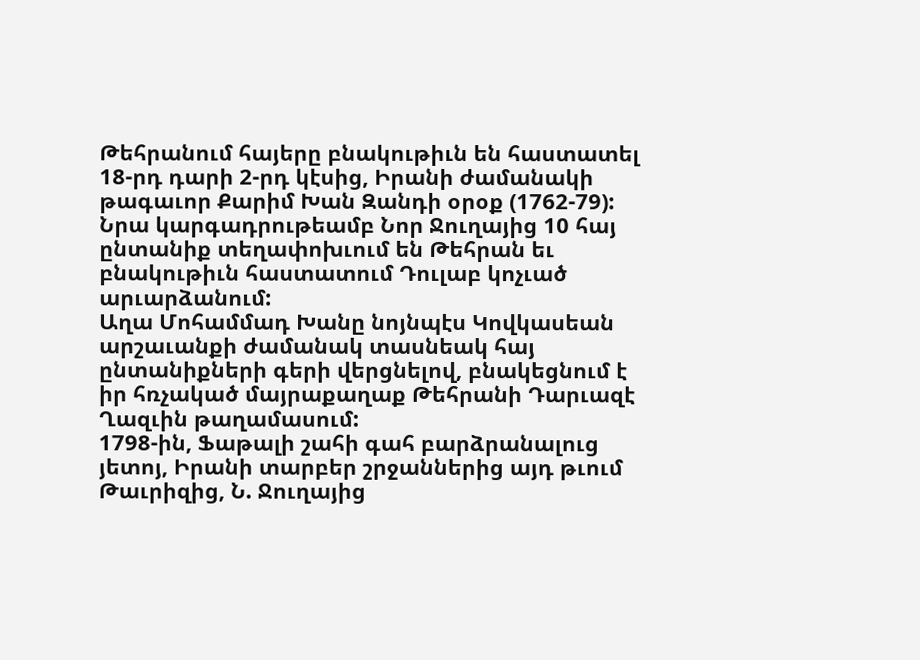Թեհրանում հայերը բնակութիւն են հաստատել 18-րդ դարի 2-րդ կէսից, Իրանի ժամանակի թագաւոր Քարիմ Խան Զանդի օրօք (1762-79): Նրա կարգադրութեամբ Նոր Ջուղայից 10 հայ ընտանիք տեղափոխւում են Թեհրան եւ բնակութիւն հաստատում Դուլաբ կոչւած արւարձանում:
Աղա Մոհամմադ Խանը նոյնպէս Կովկասեան արշաւանքի ժամանակ տասնեակ հայ ընտանիքների գերի վերցնելով, բնակեցնում է իր հռչակած մայրաքաղաք Թեհրանի Դարւազէ Ղազւին թաղամասում:
1798-ին, Ֆաթալի շահի գահ բարձրանալուց յետոյ, Իրանի տարբեր շրջաններից այդ թւում Թաւրիզից, Ն. Ջուղայից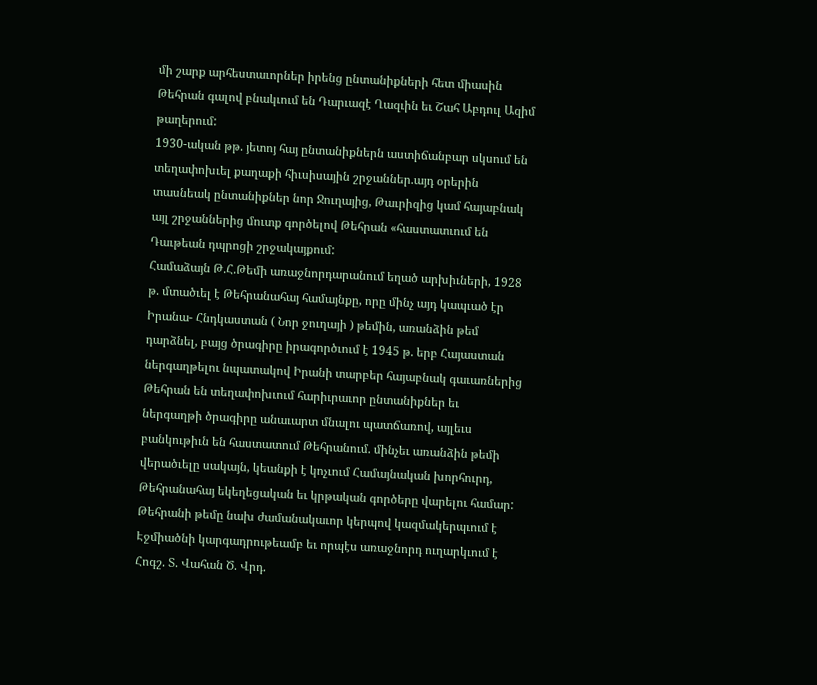մի շարք արհեստաւորներ իրենց ընտանիքների հետ միասին Թեհրան գալով բնակւում են Դարւազէ Ղազւին եւ Շահ Աբդուլ Ազիմ թաղերում:
1930-ական թթ. յետոյ հայ ընտանիքներն աստիճանբար սկսում են տեղափոխւել քաղաքի հիւսիսային շրջաններ.այդ օրերին տասնեակ ընտանիքներ նոր Ջուղայից, Թաւրիզից կամ հայաբնակ այլ շրջաններից մուտք գործելով Թեհրան «հաստատւում են Դաւթեան դպրոցի շրջակայքում:
Համաձայն Թ.Հ.Թեմի առաջնորդարանում եղած արխիւների, 1928 թ. մտածւել է Թեհրանահայ համայնքը, որը մինչ այդ կապւած էր Իրանա- Հնդկաստան ( Նոր ջուղայի ) թեմին, առանձին թեմ դարձնել, բայց ծրագիրը իրագործւում է 1945 թ. երբ Հայաստան ներգաղթելու նպատակով Իրանի տարբեր հայաբնակ գաւառներից Թեհրան են տեղափոխւում հարիւրաւոր ընտանիքներ եւ ներգաղթի ծրագիրը անաւարտ մնալու պատճառով, այլեւս բանկութիւն են հաստատում Թեհրանում. մինչեւ առանձին թեմի վերածւելը սակայն, կեանքի է կոչւում Համայնական խորհուրդ, Թեհրանահայ եկեղեցական եւ կրթական գործերը վարելու համար:
Թեհրանի թեմը նախ ժամանակաւոր կերպով կազմակերպւում է Էջմիածնի կարգադրութեամբ եւ որպէս առաջնորդ ուղարկւում է Հոգշ. Տ. Վահան Ծ. Վրդ.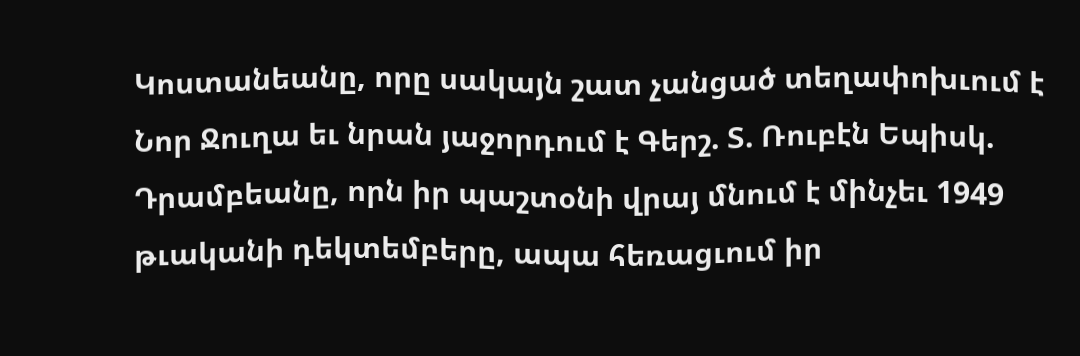Կոստանեանը, որը սակայն շատ չանցած տեղափոխւում է Նոր Ջուղա եւ նրան յաջորդում է Գերշ. Տ. Ռուբէն Եպիսկ. Դրամբեանը, որն իր պաշտօնի վրայ մնում է մինչեւ 1949 թւականի դեկտեմբերը, ապա հեռացւում իր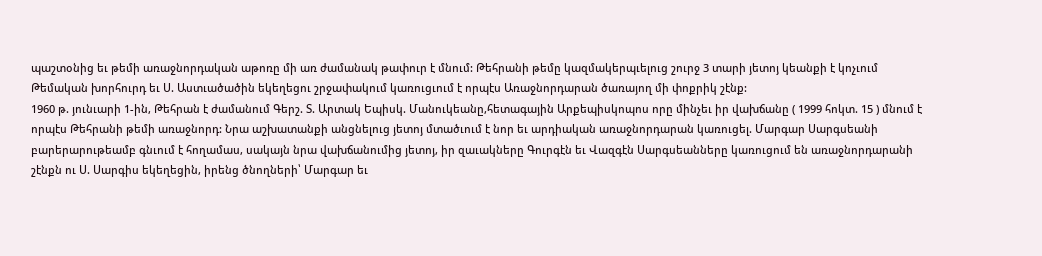պաշտօնից եւ թեմի առաջնորդական աթոռը մի առ ժամանակ թափուր է մնում: Թեհրանի թեմը կազմակերպւելուց շուրջ 3 տարի յետոյ կեանքի է կոչւում Թեմական խորհուրդ եւ Ս. Աստւածածին եկեղեցու շրջափակում կառուցւում է որպէս Առաջնորդարան ծառայող մի փոքրիկ շէնք:
1960 թ. յունւարի 1-ին, Թեհրան է ժամանում Գերշ. Տ. Արտակ Եպիսկ. Մանուկեանը,հետագային Արքեպիսկոպոս որը մինչեւ իր վախճանը ( 1999 հոկտ. 15 ) մնում է որպէս Թեհրանի թեմի առաջնորդ: Նրա աշխատանքի անցնելուց յետոյ մտածւում է նոր եւ արդիական առաջնորդարան կառուցել. Մարգար Սարգսեանի բարերարութեամբ գնւում է հողամաս, սակայն նրա վախճանումից յետոյ, իր զաւակները Գուրգէն եւ Վազգէն Սարգսեանները կառուցում են առաջնորդարանի շէնքն ու Ս. Սարգիս եկեղեցին, իրենց ծնողների՝ Մարգար եւ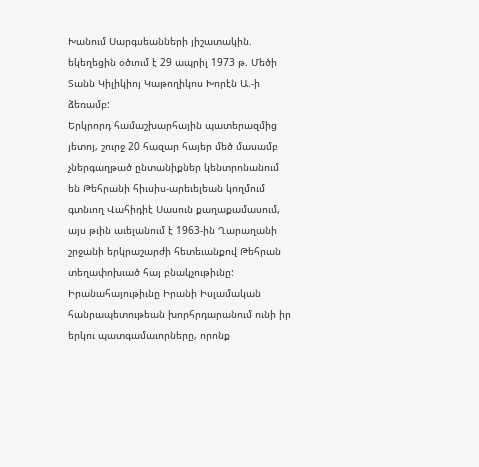Խանում Սարգսեանների յիշատակին. եկեղեցին օծւում է 29 ապրիլ 1973 թ. Մեծի Տանն Կիլիկիոյ Կաթողիկոս Խորէն Ա.-ի ձեռամբ:
Երկրորդ համաշխարհային պատերազմից յետոյ, շուրջ 20 հազար հայեր մեծ մասամբ չներգաղթած ընտանիքներ կենտրոնանում են Թեհրանի հիւսիս-արեւելեան կողմում գտնւող Վահիդիէ Սասուն քաղաքամասում, այս թւին աւելանում է 1963-ին Ղարաղանի շրջանի երկրաշարժի հետեւանքով Թեհրան տեղափոխւած հայ բնակչութիւնը:
Իրանահայութիւնը Իրանի Իսլամական հանրապետութեան խորհրդարանում ունի իր երկու պատգամաւորները, որոնք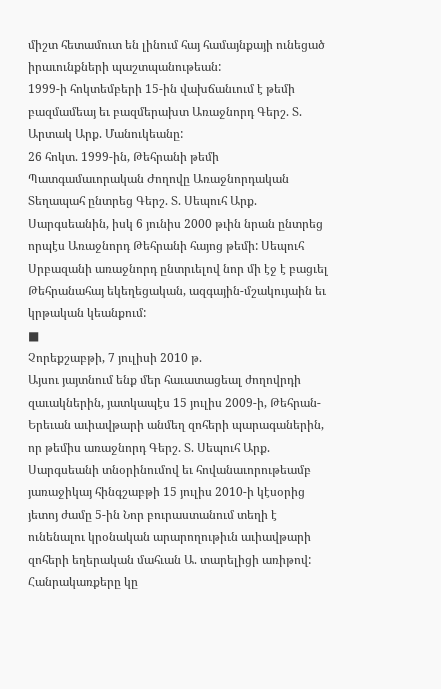միշտ հետամուտ են լինում հայ համայնքայի ունեցած իրաւունքների պաշտպանութեան:
1999-ի հոկտեմբերի 15-ին վախճանւում է թեմի բազմամեայ եւ բազմերախտ Առաջնորդ Գերշ. Տ. Արտակ Արք. Մանուկեանը:
26 հոկտ. 1999-ին, Թեհրանի թեմի Պատգամաւորական Ժողովը Առաջնորդական Տեղապահ ընտրեց Գերշ. Տ. Սեպուհ Արք. Սարգսեանին, իսկ 6 յունիս 2000 թւին նրան ընտրեց որպէս Առաջնորդ Թեհրանի հայոց թեմի: Սեպուհ Սրբազանի առաջնորդ ընտրւելով նոր մի էջ է բացւել Թեհրանահայ եկեղեցական, ազգային-մշակույաին եւ կրթական կեանքում:
■
Չորեքշաբթի, 7 յուլիսի 2010 թ.
Այսու յայտնում ենք մեր հաւատացեալ ժողովրդի զաւակներին, յատկապէս 15 յուլիս 2009-ի, Թեհրան-Երեւան աւիավթարի անմեղ զոհերի պարագաներին, որ թեմիս առաջնորդ Գերշ. Տ. Սեպուհ Արք. Սարգսեանի տնօրինումով եւ հովանաւորութեամբ յառաջիկայ հինգշաբթի 15 յուլիս 2010-ի կէսօրից յետոյ ժամը 5-ին Նոր բուրաստանում տեղի է ունենալու կրօնական արարողութիւն աւիավթարի զոհերի եղերական մահւան Ա. տարելիցի առիթով:
Հանրակառքերը կը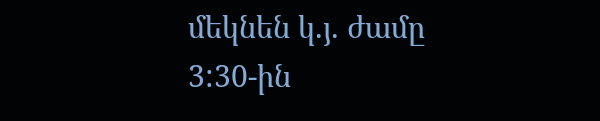մեկնեն կ.յ. ժամը 3:30-ին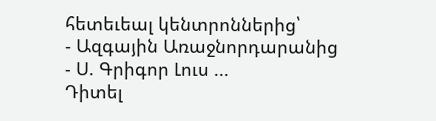հետեւեալ կենտրոններից՝
- Ազգային Առաջնորդարանից
- Ս. Գրիգոր Լուս ...
Դիտել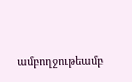ամբողջութեամբ